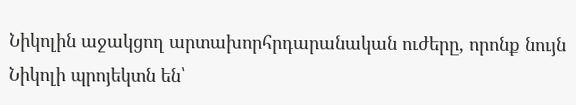Նիկոլին աջակցող արտախորհրդարանական ուժերը, որոնք նույն Նիկոլի պրոյեկտն են՝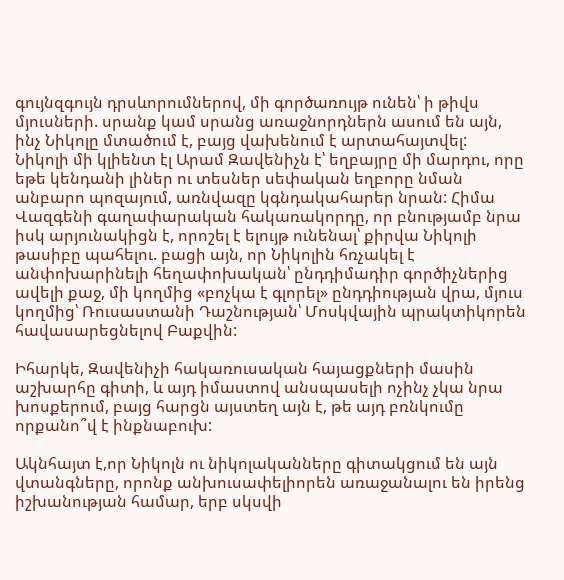գույնզգույն դրսևորումներով, մի գործառույթ ունեն՝ ի թիվս մյուսների. սրանք կամ սրանց առաջնորդներն ասում են այն, ինչ Նիկոլը մտածում է, բայց վախենում է արտահայտվել:
Նիկոլի մի կլիենտ էլ Արամ Զավենիչն է՝ եղբայրը մի մարդու, որը եթե կենդանի լիներ ու տեսներ սեփական եղբորը նման անբարո պոզայում, առնվազը կգնդակահարեր նրան: Հիմա Վազգենի գաղափարական հակառակորդը, որ բնությամբ նրա իսկ արյունակիցն է, որոշել է ելույթ ունենալ՝ քիրվա Նիկոլի թասիբը պահելու. բացի այն, որ Նիկոլին հռչակել է անփոխարինելի հեղափոխական՝ ընդդիմադիր գործիչներից ավելի քաջ, մի կողմից «բոչկա է գլորել» ընդդիության վրա, մյուս կողմից՝ Ռուսաստանի Դաշնության՝ Մոսկվային պրակտիկորեն հավասարեցնելով Բաքվին:

Իհարկե, Զավենիչի հակառուսական հայացքների մասին աշխարհը գիտի, և այդ իմաստով անսպասելի ոչինչ չկա նրա խոսքերում, բայց հարցն այստեղ այն է, թե այդ բռնկումը որքանո՞վ է ինքնաբուխ:

Ակնհայտ է,որ Նիկոլն ու նիկոլականները գիտակցում են այն վտանգները, որոնք անխուսափելիորեն առաջանալու են իրենց իշխանության համար, երբ սկսվի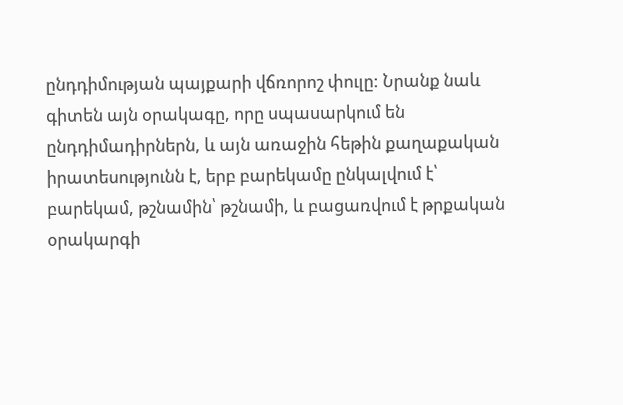ընդդիմության պայքարի վճռորոշ փուլը: Նրանք նաև գիտեն այն օրակագը, որը սպասարկում են ընդդիմադիրներն, և այն առաջին հեթին քաղաքական իրատեսությունն է, երբ բարեկամը ընկալվում է՝ բարեկամ, թշնամին՝ թշնամի, և բացառվում է թրքական օրակարգի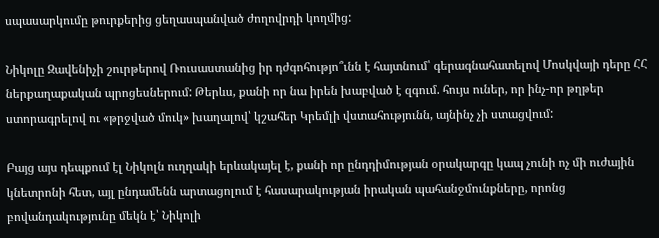սպասարկումը թուրքերից ցեղասպանված ժողովրդի կողմից:

Նիկոլը Զավենիչի շուրթերով Ռուսաստանից իր դժգոհությո՞ւնն է հայտնում՝ գերագնահատելով Մոսկվայի դերը ՀՀ ներքաղաքական պրոցեսներում: Թերևս, քանի որ նա իրեն խաբված է զգում. հույս ուներ, որ ինչ-որ թղթեր ստորագրելով ու «թրջված մուկ» խաղալով՝ կշահեր Կրեմլի վստահությունն, այնինչ չի ստացվում:

Բայց այս դեպքում էլ Նիկոլն ուղղակի երևակայել է, քանի որ ընդդիմության օրակարգը կապ չունի ոչ մի ուժային կնետրոնի հետ, այլ ընդամենն արտացոլում է հասարակության իրական պահանջմունքները, որոնց բովանդակությունը մեկն է՝ Նիկոլի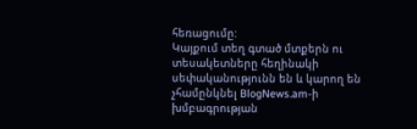հեռացումը:
Կայքում տեղ գտած մտքերն ու տեսակետները հեղինակի սեփականությունն են և կարող են չհամընկնել BlogNews.am-ի խմբագրության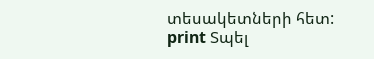տեսակետների հետ:
print Տպել